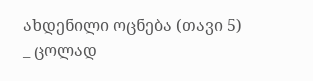ახდენილი ოცნება (თავი 5)
_ ცოლად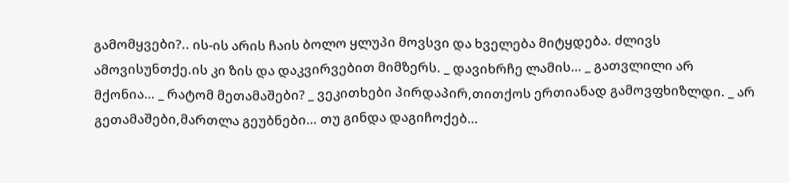გამომყვები?.. ის-ის არის ჩაის ბოლო ყლუპი მოვსვი და ხველება მიტყდება. ძლივს ამოვისუნთქე.ის კი ზის და დაკვირვებით მიმზერს. _ დავიხრჩე ლამის… _ გათვლილი არ მქონია… _ რატომ მეთამაშები? _ ვეკითხები პირდაპირ,თითქოს ერთიანად გამოვფხიზლდი. _ არ გეთამაშები,მართლა გეუბნები… თუ გინდა დაგიჩოქებ…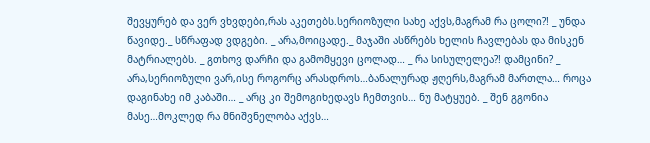შევყურებ და ვერ ვხვდები,რას აკეთებს.სერიოზული სახე აქვს,მაგრამ რა ცოლი?! _ უნდა წავიდე._ სწრაფად ვდგები. _ არა,მოიცადე._ მაჯაში ასწრებს ხელის ჩავლებას და მისკენ მატრიალებს. _ გთხოვ დარჩი და გამომყევი ცოლად… _ რა სისულელეა?! დამცინი? _ არა,სერიოზული ვარ,ისე როგორც არასდროს…ბანალურად ჟღერს,მაგრამ მართლა… როცა დაგინახე იმ კაბაში… _ არც კი შემოგიხედავს ჩემთვის… ნუ მატყუებ. _ შენ გგონია მასე…მოკლედ რა მნიშვნელობა აქვს…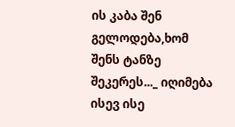ის კაბა შენ გელოდება,ხომ შენს ტანზე შეკერეს..._ იღიმება ისევ ისე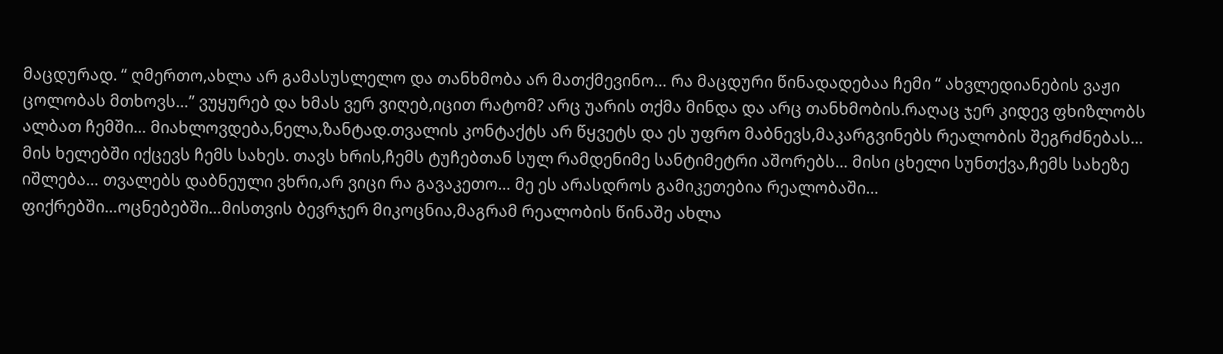მაცდურად. “ ღმერთო,ახლა არ გამასუსლელო და თანხმობა არ მათქმევინო… რა მაცდური წინადადებაა ჩემი “ ახვლედიანების ვაჟი ცოლობას მთხოვს…” ვუყურებ და ხმას ვერ ვიღებ,იცით რატომ? არც უარის თქმა მინდა და არც თანხმობის.რაღაც ჯერ კიდევ ფხიზლობს ალბათ ჩემში… მიახლოვდება,ნელა,ზანტად.თვალის კონტაქტს არ წყვეტს და ეს უფრო მაბნევს,მაკარგვინებს რეალობის შეგრძნებას… მის ხელებში იქცევს ჩემს სახეს. თავს ხრის,ჩემს ტუჩებთან სულ რამდენიმე სანტიმეტრი აშორებს… მისი ცხელი სუნთქვა,ჩემს სახეზე იშლება… თვალებს დაბნეული ვხრი,არ ვიცი რა გავაკეთო… მე ეს არასდროს გამიკეთებია რეალობაში… ფიქრებში…ოცნებებში…მისთვის ბევრჯერ მიკოცნია,მაგრამ რეალობის წინაშე ახლა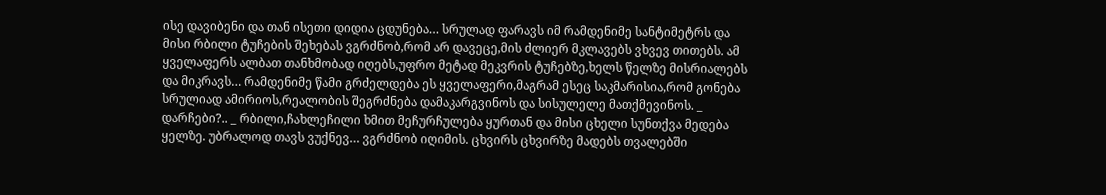ისე დავიბენი და თან ისეთი დიდია ცდუნება… სრულად ფარავს იმ რამდენიმე სანტიმეტრს და მისი რბილი ტუჩების შეხებას ვგრძნობ,რომ არ დავეცე,მის ძლიერ მკლავებს ვხვევ თითებს. ამ ყველაფერს ალბათ თანხმობად იღებს,უფრო მეტად მეკვრის ტუჩებზე,ხელს წელზე მისრიალებს და მიკრავს… რამდენიმე წამი გრძელდება ეს ყველაფერი,მაგრამ ესეც საკმარისია,რომ გონება სრულიად ამირიოს,რეალობის შეგრძნება დამაკარგვინოს და სისულელე მათქმევინოს. _ დარჩები?.. _ რბილი,ჩახლეჩილი ხმით მეჩურჩულება ყურთან და მისი ცხელი სუნთქვა მედება ყელზე. უბრალოდ თავს ვუქნევ… ვგრძნობ იღიმის. ცხვირს ცხვირზე მადებს თვალებში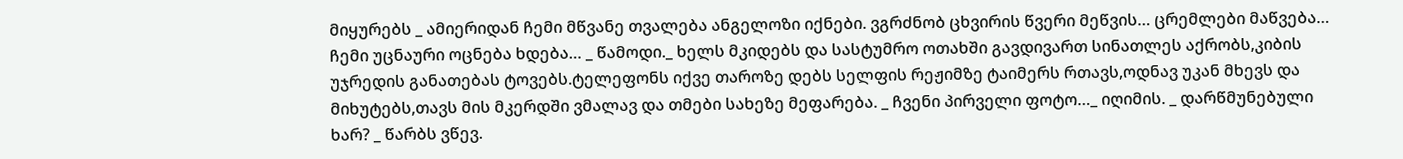მიყურებს _ ამიერიდან ჩემი მწვანე თვალება ანგელოზი იქნები. ვგრძნობ ცხვირის წვერი მეწვის… ცრემლები მაწვება… ჩემი უცნაური ოცნება ხდება… _ წამოდი._ ხელს მკიდებს და სასტუმრო ოთახში გავდივართ სინათლეს აქრობს,კიბის უჯრედის განათებას ტოვებს.ტელეფონს იქვე თაროზე დებს სელფის რეჟიმზე ტაიმერს რთავს,ოდნავ უკან მხევს და მიხუტებს,თავს მის მკერდში ვმალავ და თმები სახეზე მეფარება. _ ჩვენი პირველი ფოტო…_ იღიმის. _ დარწმუნებული ხარ? _ წარბს ვწევ.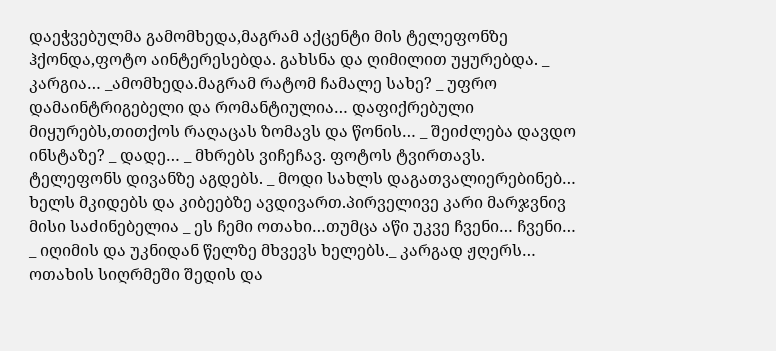დაეჭვებულმა გამომხედა,მაგრამ აქცენტი მის ტელეფონზე ჰქონდა,ფოტო აინტერესებდა. გახსნა და ღიმილით უყურებდა. _ კარგია… _ამომხედა.მაგრამ რატომ ჩამალე სახე? _ უფრო დამაინტრიგებელი და რომანტიულია… დაფიქრებული მიყურებს,თითქოს რაღაცას ზომავს და წონის… _ შეიძლება დავდო ინსტაზე? _ დადე… _ მხრებს ვიჩეჩავ. ფოტოს ტვირთავს. ტელეფონს დივანზე აგდებს. _ მოდი სახლს დაგათვალიერებინებ… ხელს მკიდებს და კიბეებზე ავდივართ.პირველივე კარი მარჯვნივ მისი საძინებელია _ ეს ჩემი ოთახი…თუმცა აწი უკვე ჩვენი… ჩვენი… _ იღიმის და უკნიდან წელზე მხვევს ხელებს._ კარგად ჟღერს… ოთახის სიღრმეში შედის და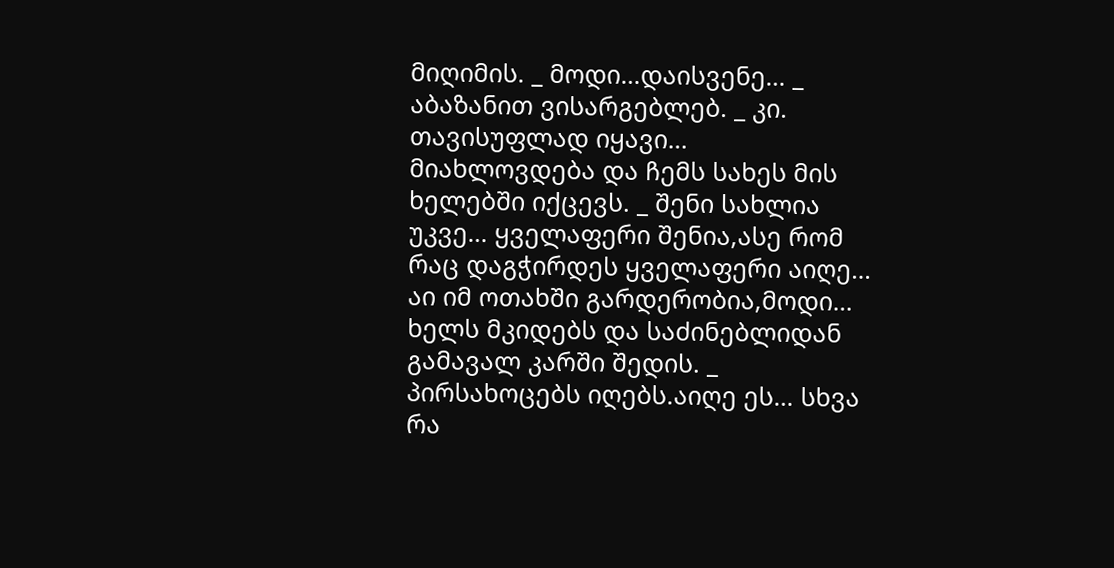მიღიმის. _ მოდი…დაისვენე… _ აბაზანით ვისარგებლებ. _ კი. თავისუფლად იყავი… მიახლოვდება და ჩემს სახეს მის ხელებში იქცევს. _ შენი სახლია უკვე… ყველაფერი შენია,ასე რომ რაც დაგჭირდეს ყველაფერი აიღე… აი იმ ოთახში გარდერობია,მოდი… ხელს მკიდებს და საძინებლიდან გამავალ კარში შედის. _ პირსახოცებს იღებს.აიღე ეს… სხვა რა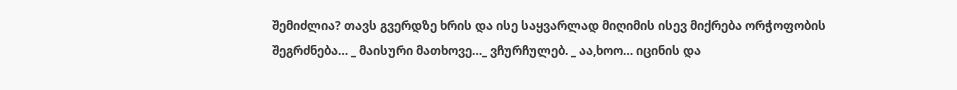შემიძლია? თავს გვერდზე ხრის და ისე საყვარლად მიღიმის ისევ მიქრება ორჭოფობის შეგრძნება… _ მაისური მათხოვე…_ ვჩურჩულებ. _ აა,ხოო… იცინის და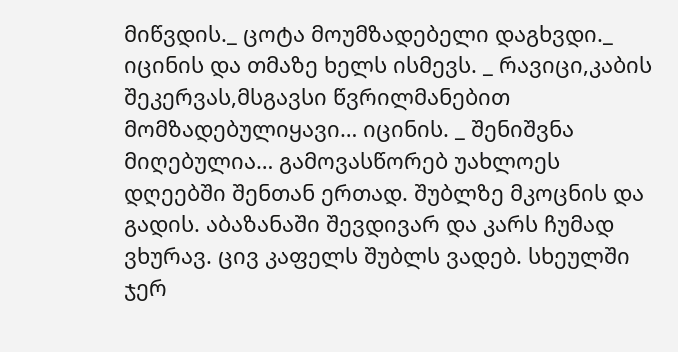მიწვდის._ ცოტა მოუმზადებელი დაგხვდი._ იცინის და თმაზე ხელს ისმევს. _ რავიცი,კაბის შეკერვას,მსგავსი წვრილმანებით მომზადებულიყავი… იცინის. _ შენიშვნა მიღებულია… გამოვასწორებ უახლოეს დღეებში შენთან ერთად. შუბლზე მკოცნის და გადის. აბაზანაში შევდივარ და კარს ჩუმად ვხურავ. ცივ კაფელს შუბლს ვადებ. სხეულში ჯერ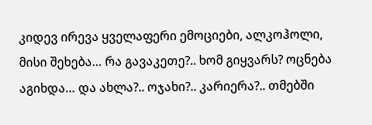კიდევ ირევა ყველაფერი ემოციები, ალკოჰოლი, მისი შეხება… რა გავაკეთე?.. ხომ გიყვარს? ოცნება აგიხდა… და ახლა?.. ოჯახი?.. კარიერა?.. თმებში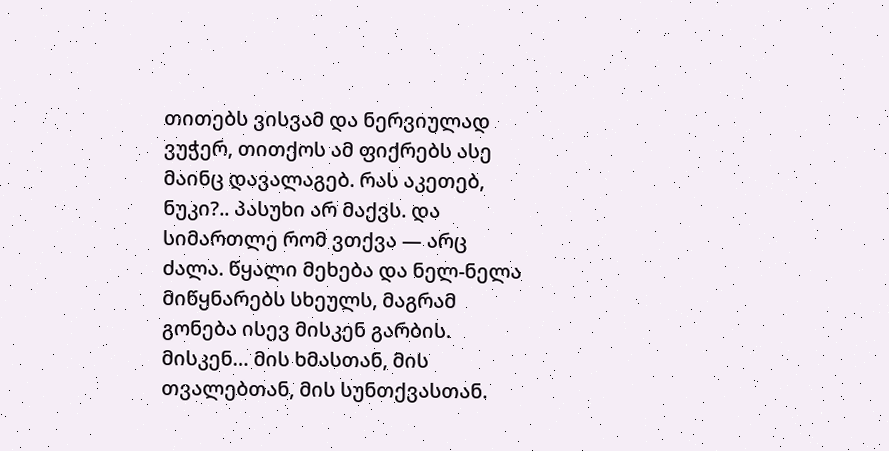თითებს ვისვამ და ნერვიულად ვუჭერ, თითქოს ამ ფიქრებს ასე მაინც დავალაგებ. რას აკეთებ, ნუკი?.. პასუხი არ მაქვს. და სიმართლე რომ ვთქვა — არც ძალა. წყალი მეხება და ნელ-ნელა მიწყნარებს სხეულს, მაგრამ გონება ისევ მისკენ გარბის. მისკენ… მის ხმასთან, მის თვალებთან, მის სუნთქვასთან.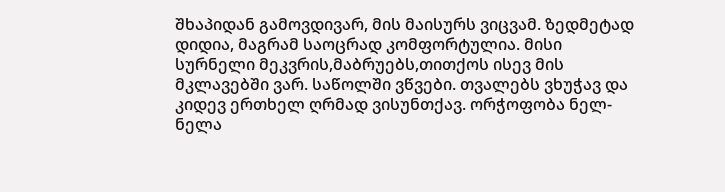შხაპიდან გამოვდივარ, მის მაისურს ვიცვამ. ზედმეტად დიდია, მაგრამ საოცრად კომფორტულია. მისი სურნელი მეკვრის,მაბრუებს,თითქოს ისევ მის მკლავებში ვარ. საწოლში ვწვები. თვალებს ვხუჭავ და კიდევ ერთხელ ღრმად ვისუნთქავ. ორჭოფობა ნელ-ნელა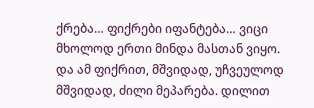ქრება… ფიქრები იფანტება… ვიცი მხოლოდ ერთი მინდა მასთან ვიყო. და ამ ფიქრით, მშვიდად, უჩვეულოდ მშვიდად, ძილი მეპარება. დილით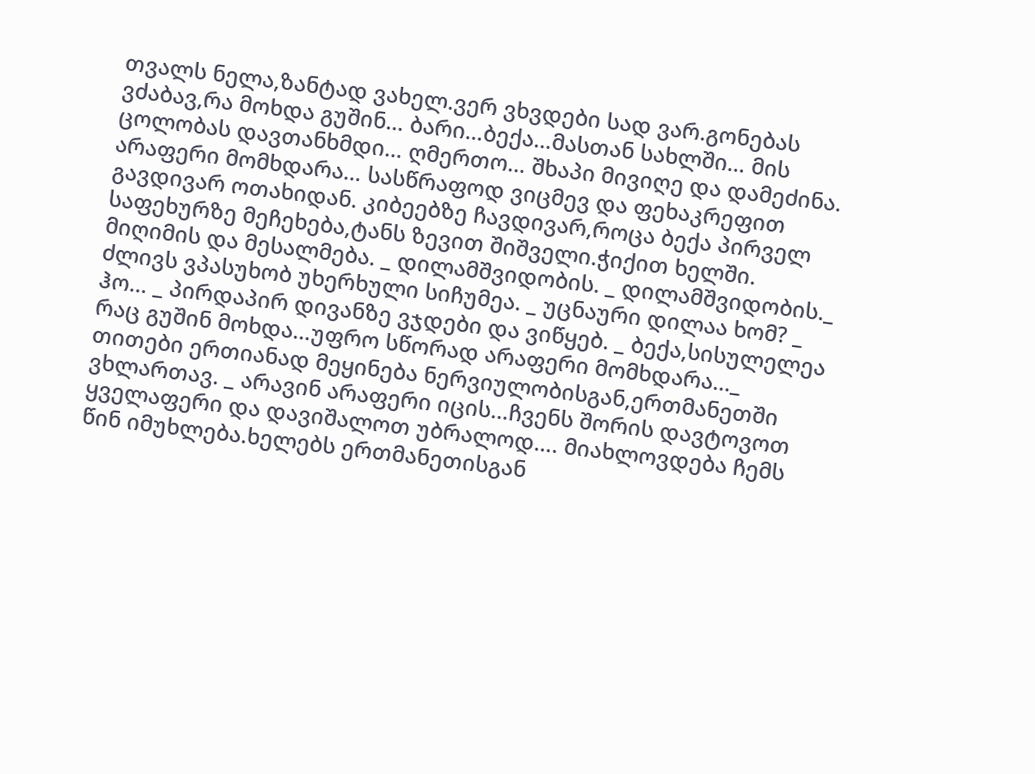თვალს ნელა,ზანტად ვახელ.ვერ ვხვდები სად ვარ.გონებას ვძაბავ,რა მოხდა გუშინ… ბარი…ბექა…მასთან სახლში… მის ცოლობას დავთანხმდი… ღმერთო… შხაპი მივიღე და დამეძინა. არაფერი მომხდარა… სასწრაფოდ ვიცმევ და ფეხაკრეფით გავდივარ ოთახიდან. კიბეებზე ჩავდივარ,როცა ბექა პირველ საფეხურზე მეჩეხება,ტანს ზევით შიშველი.ჭიქით ხელში. მიღიმის და მესალმება. _ დილამშვიდობის. _ დილამშვიდობის._ ძლივს ვპასუხობ უხერხული სიჩუმეა. _ უცნაური დილაა ხომ? _ ჰო… _ პირდაპირ დივანზე ვჯდები და ვიწყებ. _ ბექა,სისულელეა რაც გუშინ მოხდა…უფრო სწორად არაფერი მომხდარა…_ თითები ერთიანად მეყინება ნერვიულობისგან,ერთმანეთში ვხლართავ. _ არავინ არაფერი იცის…ჩვენს შორის დავტოვოთ ყველაფერი და დავიშალოთ უბრალოდ…. მიახლოვდება ჩემს წინ იმუხლება.ხელებს ერთმანეთისგან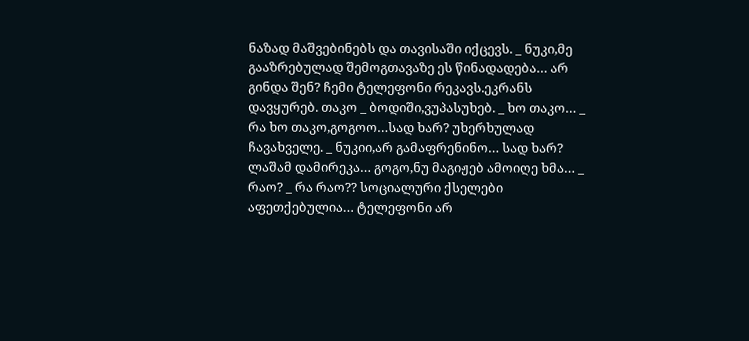ნაზად მაშვებინებს და თავისაში იქცევს. _ ნუკი,მე გააზრებულად შემოგთავაზე ეს წინადადება… არ გინდა შენ? ჩემი ტელეფონი რეკავს.ეკრანს დავყურებ. თაკო _ ბოდიში,ვუპასუხებ. _ ხო თაკო… _ რა ხო თაკო,გოგოო…სად ხარ? უხერხულად ჩავახველე. _ ნუკიი,არ გამაფრენინო… სად ხარ? ლაშამ დამირეკა… გოგო,ნუ მაგიჟებ ამოიღე ხმა… _ რაო? _ რა რაო?? სოციალური ქსელები აფეთქებულია… ტელეფონი არ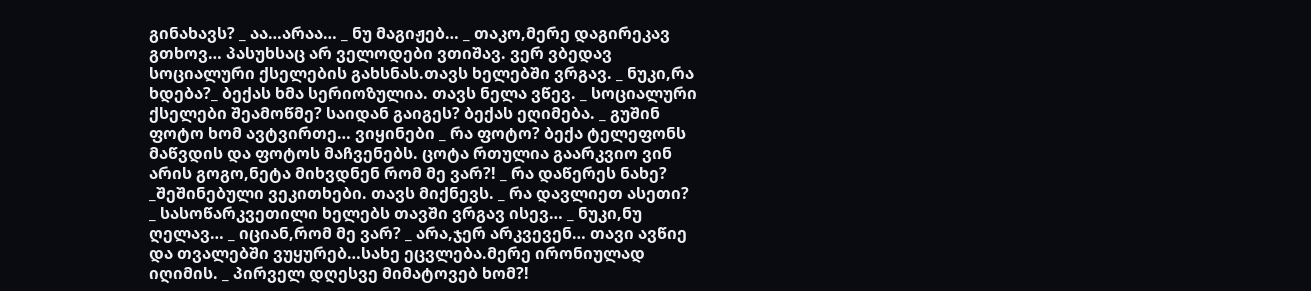გინახავს? _ აა…არაა… _ ნუ მაგიჟებ… _ თაკო,მერე დაგირეკავ გთხოვ… პასუხსაც არ ველოდები ვთიშავ. ვერ ვბედავ სოციალური ქსელების გახსნას.თავს ხელებში ვრგავ. _ ნუკი,რა ხდება?_ ბექას ხმა სერიოზულია. თავს ნელა ვწევ. _ სოციალური ქსელები შეამოწმე? საიდან გაიგეს? ბექას ეღიმება. _ გუშინ ფოტო ხომ ავტვირთე… ვიყინები _ რა ფოტო? ბექა ტელეფონს მაწვდის და ფოტოს მაჩვენებს. ცოტა რთულია გაარკვიო ვინ არის გოგო,ნეტა მიხვდნენ რომ მე ვარ?! _ რა დაწერეს ნახე? _შეშინებული ვეკითხები. თავს მიქნევს. _ რა დავლიეთ ასეთი? _ სასოწარკვეთილი ხელებს თავში ვრგავ ისევ… _ ნუკი,ნუ ღელავ… _ იციან,რომ მე ვარ? _ არა,ჯერ არკვევენ… თავი ავწიე და თვალებში ვუყურებ…სახე ეცვლება.მერე ირონიულად იღიმის. _ პირველ დღესვე მიმატოვებ ხომ?!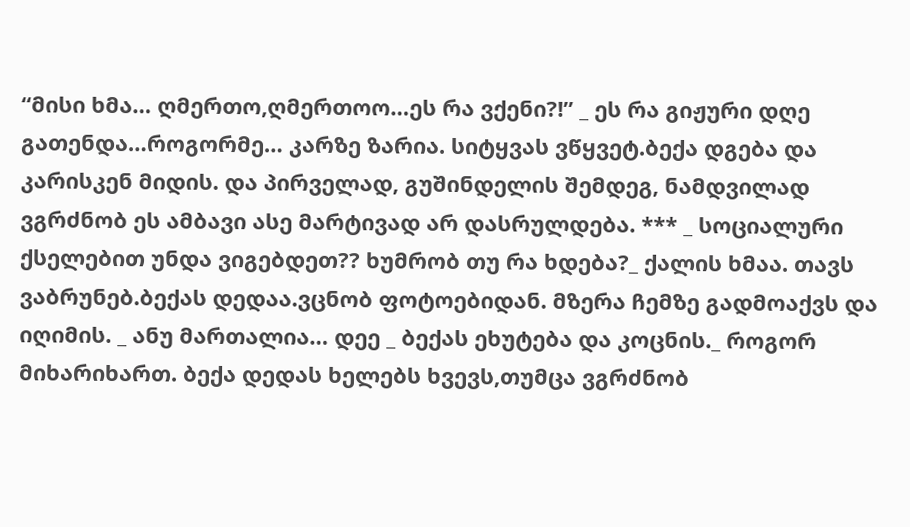“მისი ხმა… ღმერთო,ღმერთოო…ეს რა ვქენი?!” _ ეს რა გიჟური დღე გათენდა…როგორმე… კარზე ზარია. სიტყვას ვწყვეტ.ბექა დგება და კარისკენ მიდის. და პირველად, გუშინდელის შემდეგ, ნამდვილად ვგრძნობ ეს ამბავი ასე მარტივად არ დასრულდება. *** _ სოციალური ქსელებით უნდა ვიგებდეთ?? ხუმრობ თუ რა ხდება?_ ქალის ხმაა. თავს ვაბრუნებ.ბექას დედაა.ვცნობ ფოტოებიდან. მზერა ჩემზე გადმოაქვს და იღიმის. _ ანუ მართალია… დეე _ ბექას ეხუტება და კოცნის._ როგორ მიხარიხართ. ბექა დედას ხელებს ხვევს,თუმცა ვგრძნობ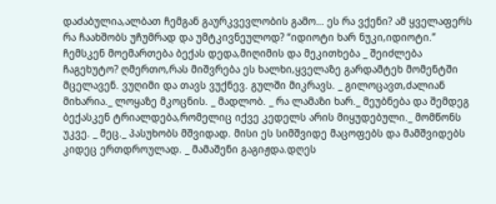დაძაბულია,ალბათ ჩემგან გაურკვევლობის გამო… ეს რა ვქენი? ამ ყველაფერს რა ჩაახშობს უჩუმრად და უმტკივნეულოდ? “იდიოტი ხარ ნუკი,იდიოტი.” ჩემსკენ მოემართება ბექას დედა,მიღიმის და მეკითხება _ შეიძლება ჩაგეხუტო? ღმერთო,რას მიშვრება ეს ხალხი,ყველაზე გარდამტეხ მომენტში მცელავენ. ვუღიმი და თავს ვუქნევ. გულში მიკრავს. _ გილოცავთ,ძალიან მიხარია._ ლოყაზე მკოცნის. _ მადლობ. _ რა ლამაზი ხარ._ მეუბნება და შემდეგ ბექასკენ ტრიალდება,რომელიც იქვე კედელს არის მიყუდებული._ მომწონს უკვე. _ მეც._ პასუხობს მშვიდად. მისი ეს სიმშვიდე მაცოფებს და მამშვიდებს კიდეც ერთდროულად. _ მამაშენი გაგიჟდა.დღეს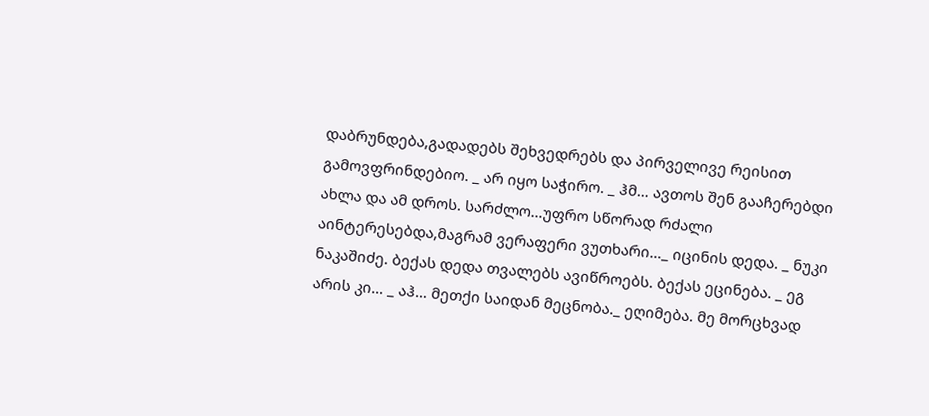დაბრუნდება,გადადებს შეხვედრებს და პირველივე რეისით გამოვფრინდებიო. _ არ იყო საჭირო. _ ჰმ… ავთოს შენ გააჩერებდი ახლა და ამ დროს. სარძლო…უფრო სწორად რძალი აინტერესებდა,მაგრამ ვერაფერი ვუთხარი…_ იცინის დედა. _ ნუკი ნაკაშიძე. ბექას დედა თვალებს ავიწროებს. ბექას ეცინება. _ ეგ არის კი… _ აჰ… მეთქი საიდან მეცნობა._ ეღიმება. მე მორცხვად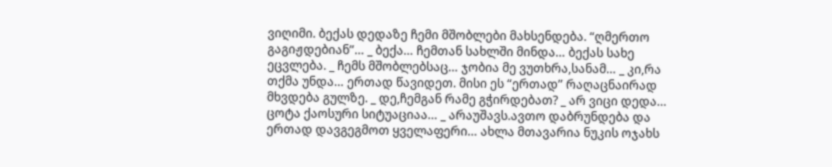ვიღიმი. ბექას დედაზე ჩემი მშობლები მახსენდება. “ღმერთო გაგიჟდებიან”… _ ბექა… ჩემთან სახლში მინდა… ბექას სახე ეცვლება. _ ჩემს მშობლებსაც… ჯობია მე ვუთხრა,სანამ… _ კი,რა თქმა უნდა… ერთად წავიდეთ. მისი ეს “ერთად” რაღაცნაირად მხვდება გულზე. _ დე,ჩემგან რამე გჭირდებათ? _ არ ვიცი დედა… ცოტა ქაოსური სიტუაციაა… _ არაუშავს.ავთო დაბრუნდება და ერთად დავგეგმოთ ყველაფერი… ახლა მთავარია ნუკის ოჯახს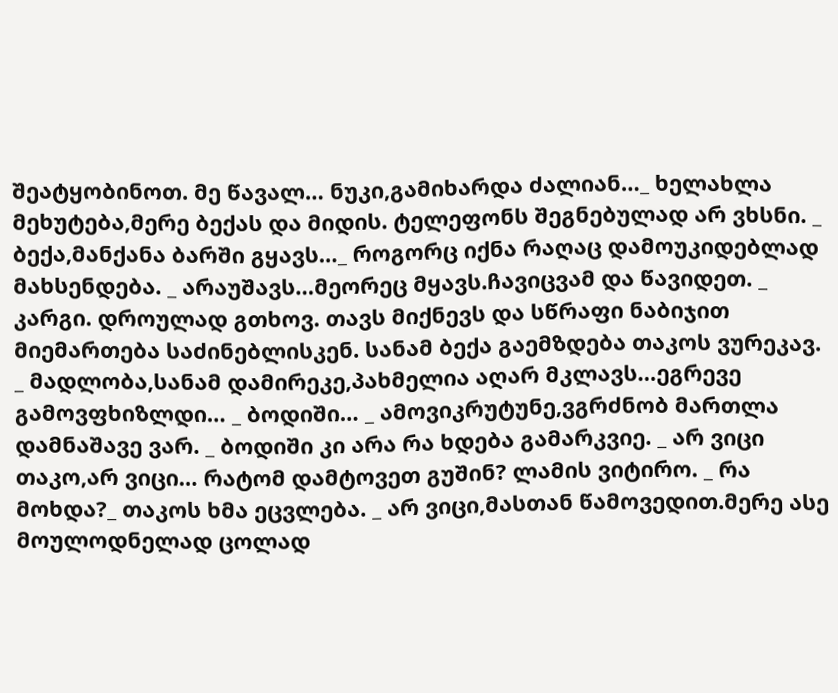შეატყობინოთ. მე წავალ… ნუკი,გამიხარდა ძალიან…_ ხელახლა მეხუტება,მერე ბექას და მიდის. ტელეფონს შეგნებულად არ ვხსნი. _ ბექა,მანქანა ბარში გყავს…_ როგორც იქნა რაღაც დამოუკიდებლად მახსენდება. _ არაუშავს…მეორეც მყავს.ჩავიცვამ და წავიდეთ. _ კარგი. დროულად გთხოვ. თავს მიქნევს და სწრაფი ნაბიჯით მიემართება საძინებლისკენ. სანამ ბექა გაემზდება თაკოს ვურეკავ. _ მადლობა,სანამ დამირეკე,პახმელია აღარ მკლავს…ეგრევე გამოვფხიზლდი… _ ბოდიში… _ ამოვიკრუტუნე,ვგრძნობ მართლა დამნაშავე ვარ. _ ბოდიში კი არა რა ხდება გამარკვიე. _ არ ვიცი თაკო,არ ვიცი… რატომ დამტოვეთ გუშინ? ლამის ვიტირო. _ რა მოხდა?_ თაკოს ხმა ეცვლება. _ არ ვიცი,მასთან წამოვედით.მერე ასე მოულოდნელად ცოლად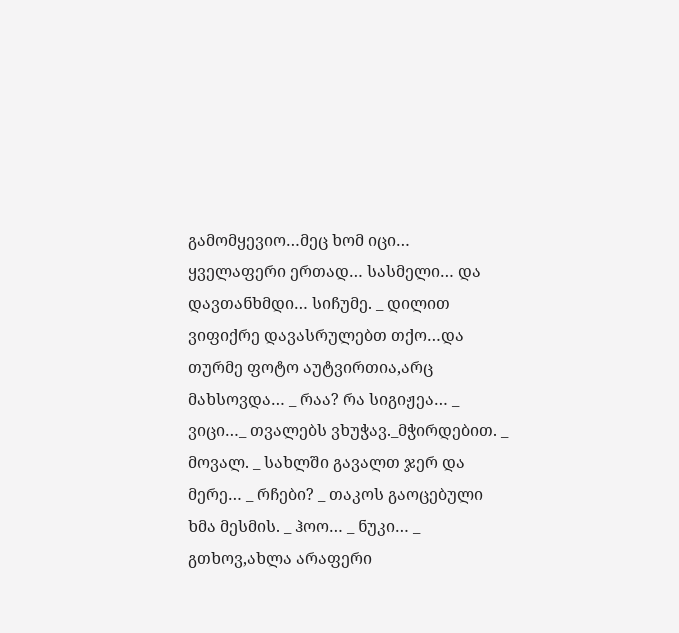გამომყევიო…მეც ხომ იცი… ყველაფერი ერთად… სასმელი… და დავთანხმდი… სიჩუმე. _ დილით ვიფიქრე დავასრულებთ თქო…და თურმე ფოტო აუტვირთია,არც მახსოვდა… _ რაა? რა სიგიჟეა… _ ვიცი…_ თვალებს ვხუჭავ._მჭირდებით. _ მოვალ. _ სახლში გავალთ ჯერ და მერე… _ რჩები? _ თაკოს გაოცებული ხმა მესმის. _ ჰოო… _ ნუკი… _ გთხოვ,ახლა არაფერი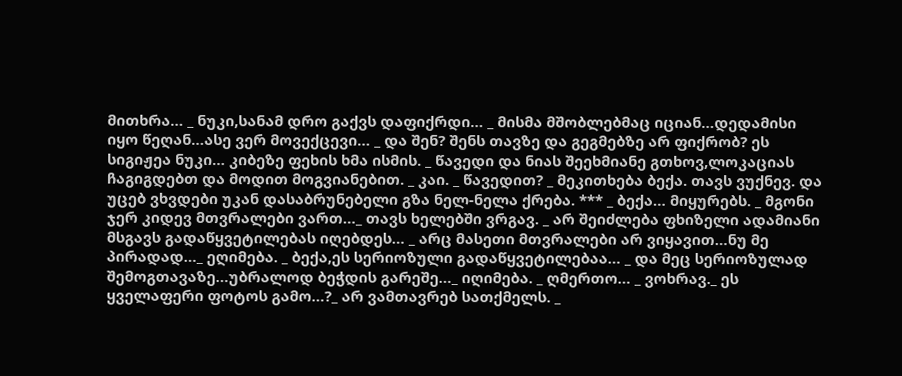მითხრა… _ ნუკი,სანამ დრო გაქვს დაფიქრდი… _ მისმა მშობლებმაც იციან…დედამისი იყო წეღან…ასე ვერ მოვექცევი… _ და შენ? შენს თავზე და გეგმებზე არ ფიქრობ? ეს სიგიჟეა ნუკი… კიბეზე ფეხის ხმა ისმის. _ წავედი და ნიას შეეხმიანე გთხოვ,ლოკაციას ჩაგიგდებთ და მოდით მოგვიანებით. _ კაი. _ წავედით? _ მეკითხება ბექა. თავს ვუქნევ. და უცებ ვხვდები უკან დასაბრუნებელი გზა ნელ-ნელა ქრება. *** _ ბექა… მიყურებს. _ მგონი ჯერ კიდევ მთვრალები ვართ…_ თავს ხელებში ვრგავ. _ არ შეიძლება ფხიზელი ადამიანი მსგავს გადაწყვეტილებას იღებდეს… _ არც მასეთი მთვრალები არ ვიყავით…ნუ მე პირადად…_ ეღიმება. _ ბექა,ეს სერიოზული გადაწყვეტილებაა… _ და მეც სერიოზულად შემოგთავაზე…უბრალოდ ბეჭდის გარეშე…_ იღიმება. _ ღმერთო… _ ვოხრავ._ ეს ყველაფერი ფოტოს გამო…?_ არ ვამთავრებ სათქმელს. _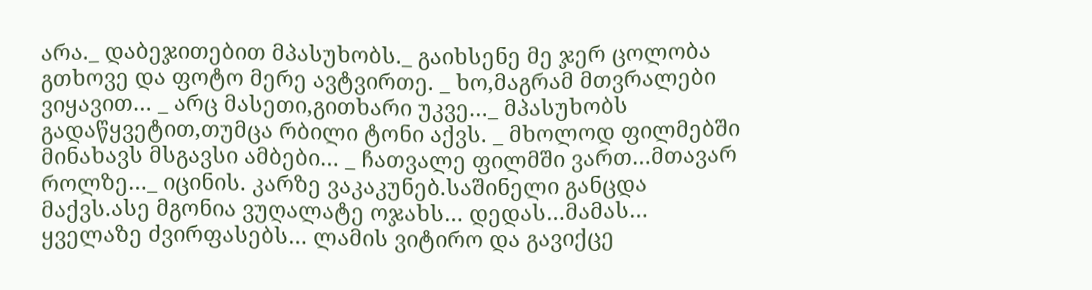არა._ დაბეჯითებით მპასუხობს._ გაიხსენე მე ჯერ ცოლობა გთხოვე და ფოტო მერე ავტვირთე. _ ხო,მაგრამ მთვრალები ვიყავით… _ არც მასეთი,გითხარი უკვე…_ მპასუხობს გადაწყვეტით,თუმცა რბილი ტონი აქვს. _ მხოლოდ ფილმებში მინახავს მსგავსი ამბები… _ ჩათვალე ფილმში ვართ…მთავარ როლზე…_ იცინის. კარზე ვაკაკუნებ.საშინელი განცდა მაქვს.ასე მგონია ვუღალატე ოჯახს… დედას…მამას… ყველაზე ძვირფასებს… ლამის ვიტირო და გავიქცე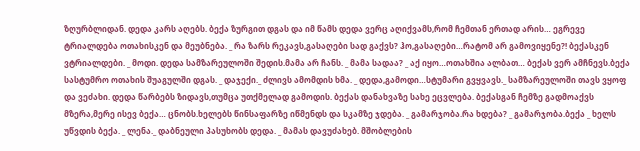ზღურბლიდან. დედა კარს აღებს. ბექა ზურგით დგას და იმ წამს დედა ვერც აღიქვამს,რომ ჩემთან ერთად არის… ეგრევე ტრიალდება ოთახისკენ და მეუბნება. _ რა ზარს რეკავს,გასაღები სად გაქვს? ჰო,გასაღები…რატომ არ გამოვიყენე?! ბექასკენ ვტრიალდები. _ მოდი. დედა სამზარეულოში შედის.მამა არ ჩანს. _ მამა სადაა? _ აქ იყო…ოთახშია ალბათ… ბექას ვერ ამჩნევს.ბექა სასტუმრო ოთახის შუაგულში დგას. _ დაჯექი._ ძლივს ამომდის ხმა. _ დედა,გამოდი…სტუმარი გვყვავს._ სამზარეულოში თავს ვყოფ და ვეძახი. დედა წარბებს ზიდავს,თუმცა უთქმელად გამოდის. ბექას დანახვაზე სახე ეცვლება. ბექასგან ჩემზე გადმოაქვს მზერა,მერე ისევ ბექა… ცნობს.ხელებს წინსაფარზე იწმენდს და სკამზე ჯდება. _ გამარჯობა.რა ხდება? _ გამარჯობა.ბექა _ ხელს უწვდის ბექა. _ ლენა._ დაბნეული პასუხობს დედა. _ მამას დავუძახებ. მშობლების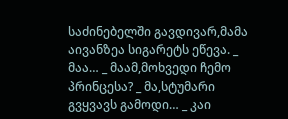საძინებელში გავდივარ,მამა აივანზეა სიგარეტს ეწევა. _ მაა… _ მაამ,მოხვედი ჩემო პრინცესა? _ მა,სტუმარი გვყვავს გამოდი… _ კაი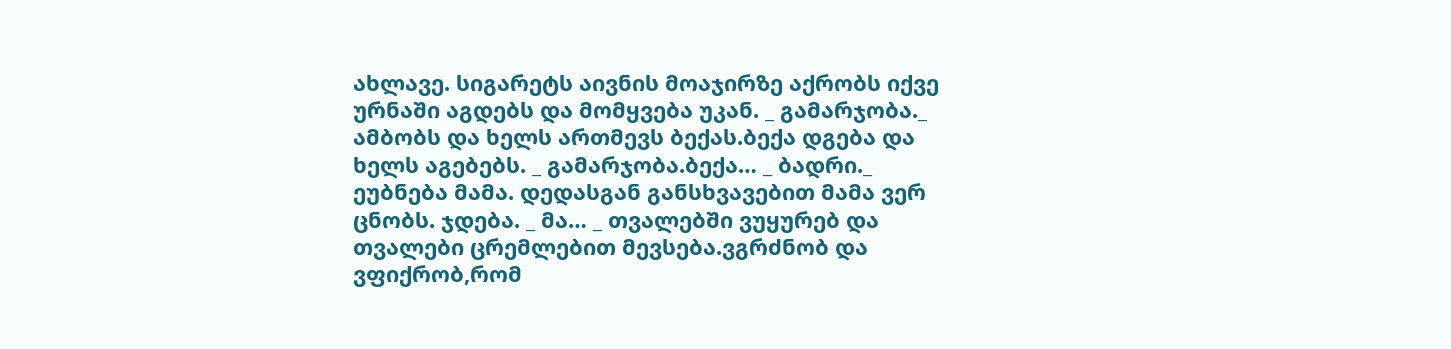ახლავე. სიგარეტს აივნის მოაჯირზე აქრობს იქვე ურნაში აგდებს და მომყვება უკან. _ გამარჯობა._ ამბობს და ხელს ართმევს ბექას.ბექა დგება და ხელს აგებებს. _ გამარჯობა.ბექა… _ ბადრი._ ეუბნება მამა. დედასგან განსხვავებით მამა ვერ ცნობს. ჯდება. _ მა… _ თვალებში ვუყურებ და თვალები ცრემლებით მევსება.ვგრძნობ და ვფიქრობ,რომ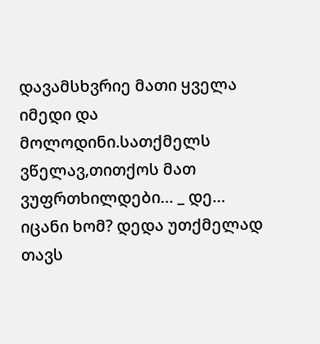დავამსხვრიე მათი ყველა იმედი და მოლოდინი.სათქმელს ვწელავ,თითქოს მათ ვუფრთხილდები… _ დე… იცანი ხომ? დედა უთქმელად თავს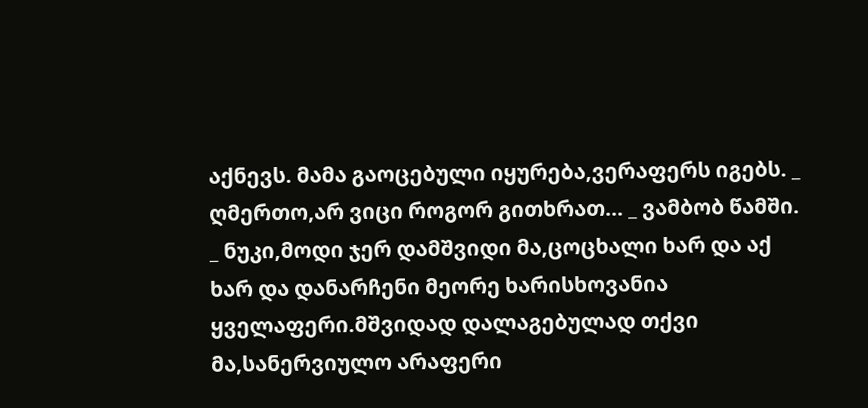აქნევს. მამა გაოცებული იყურება,ვერაფერს იგებს. _ ღმერთო,არ ვიცი როგორ გითხრათ… _ ვამბობ წამში. _ ნუკი,მოდი ჯერ დამშვიდი მა,ცოცხალი ხარ და აქ ხარ და დანარჩენი მეორე ხარისხოვანია ყველაფერი.მშვიდად დალაგებულად თქვი მა,სანერვიულო არაფერი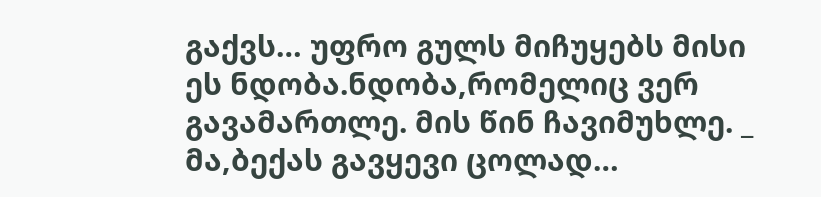გაქვს… უფრო გულს მიჩუყებს მისი ეს ნდობა.ნდობა,რომელიც ვერ გავამართლე. მის წინ ჩავიმუხლე. _ მა,ბექას გავყევი ცოლად…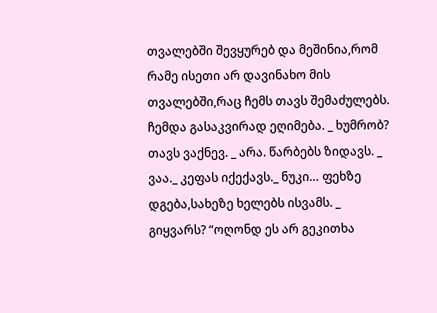თვალებში შევყურებ და მეშინია,რომ რამე ისეთი არ დავინახო მის თვალებში,რაც ჩემს თავს შემაძულებს. ჩემდა გასაკვირად ეღიმება. _ ხუმრობ? თავს ვაქნევ. _ არა. წარბებს ზიდავს. _ ვაა._ კეფას იქექავს._ ნუკი… ფეხზე დგება,სახეზე ხელებს ისვამს. _ გიყვარს? “ოღონდ ეს არ გეკითხა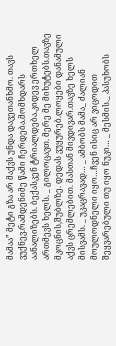მამაა” მეტი გზა არ მაქვს უნდა დავეთანხმო. თავს ვუქნევ.რამდენიმე წამი ჩერდება.მომხდარს აანალიზებს. ბექასკენ ტრიალდება.კიდევ ერთხელ ართმევს ხელს. _ გილოცავთ. მერე მე მიხუტებს.თავზე მკოცნის,შუბლზე. დედას ვუყურებ.ლოყები დანამული აქვს ცრემლებით. მასთან მივდივარ.თავზე ხელს მისვამს. _ უკაცრავად… _ ამბობს მამა_ ძალიან მოულოდნელი იყო…ჩვენ ისიც არ ვიცოდით შეყვარებული თუ იყო ნუკი… _ მესმის._ პასუხობს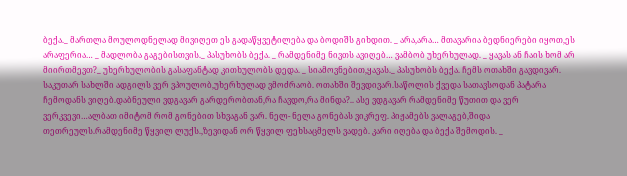ბექა._ მართლა მოულოდნელად მივიღეთ ეს გადაწყვეტილება და ბოდიშს გიხდით. _ არა,არა… მთავარია ბედნიერები იყოთ,ეს არაფერია… _ მადლობა გაგებისთვის._ პასუხობს ბექა. _ რამდენიმე ნივთს ავიღებ… ვამბობ უხერხულად. _ ყავას ან ჩაის ხომ არ მიირთმევთ?_ უხერხულობის გასაფანტად კითხულობს დედა. _ სიამოვნებით,ყავას._ პასუხობს ბექა. ჩემს ოთახში გავდივარ. საკუთარ სახლში ადგილს ვერ ვპოულობ,უხერხულად ვმოძრაობ. ოთახში შევდივარ.საწოლის ქვედა სათავსოდან პატარა ჩემოდანს ვიღებ.დაბნეული ვდგავარ გარდერობთან,რა ჩავდო,რა მინდა?.. ასე ვდგავარ რამდენიმე წუთით და ვერ ვერკვევი…ალბათ იმიტომ რომ გონებით სხვაგან ვარ. ნელ- ნელა გონებას ვიკრეფ. პიჟამებს ვალაგებ,შიდა თეთრეულს.რამდენიმე წყვილ ლუქს.,ზევიდან ორ წყვილ ფეხსაცმელს ვადებ. კარი იღება და ბექა შემოდის. _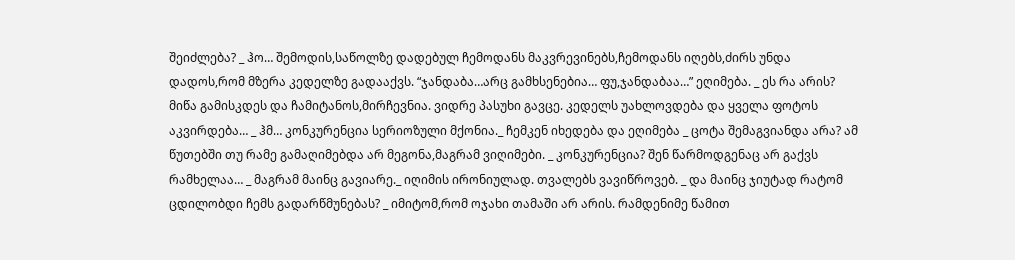შეიძლება? _ ჰო… შემოდის,საწოლზე დადებულ ჩემოდანს მაკვრევინებს,ჩემოდანს იღებს,ძირს უნდა დადოს,რომ მზერა კედელზე გადააქვს. “ჯანდაბა…არც გამხსენებია… ფუ,ჯანდაბაა…” ეღიმება. _ ეს რა არის? მიწა გამისკდეს და ჩამიტანოს,მირჩევნია. ვიდრე პასუხი გავცე. კედელს უახლოვდება და ყველა ფოტოს აკვირდება… _ ჰმ… კონკურენცია სერიოზული მქონია._ ჩემკენ იხედება და ეღიმება _ ცოტა შემაგვიანდა არა? ამ წუთებში თუ რამე გამაღიმებდა არ მეგონა,მაგრამ ვიღიმები. _ კონკურენცია? შენ წარმოდგენაც არ გაქვს რამხელაა… _ მაგრამ მაინც გავიარე._ იღიმის ირონიულად. თვალებს ვავიწროვებ. _ და მაინც ჯიუტად რატომ ცდილობდი ჩემს გადარწმუნებას? _ იმიტომ,რომ ოჯახი თამაში არ არის. რამდენიმე წამით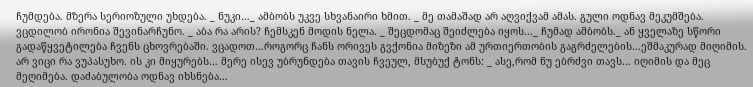ჩუმდება. მზერა სერიოზული უხდება. _ ნუკი…_ ამბობს უკვე სხვანაირი ხმით. _ მე თამაშად არ აღვიქვამ ამას. გული ოდნავ მეკუმშება. ვცდილობ ირონია შევინარჩუნო. _ აბა რა არის? ჩემსკენ მოდის ნელა. _ შეცდომაც შეიძლება იყოს…_ ჩუმად ამბობს._ ან ყველაზე სწორი გადაწყვეტილება ჩვენს ცხოვრებაში. ვცადოთ…როგორც ჩანს ორივეს გვქონია მიზეზი ამ ურთიერთობის გაგრძელების…ეშმაკურად მიღიმის. არ ვიცი რა ვუპასუხო. ის კი მიყურებს… მერე ისევ უბრუნდება თავის ჩვეულ, მსუბუქ ტონს: _ ასე,რომ ნუ ებრძვი თავს… იღიმის და მეც მეღიმება. დაძაბულობა ოდნავ იხსნება…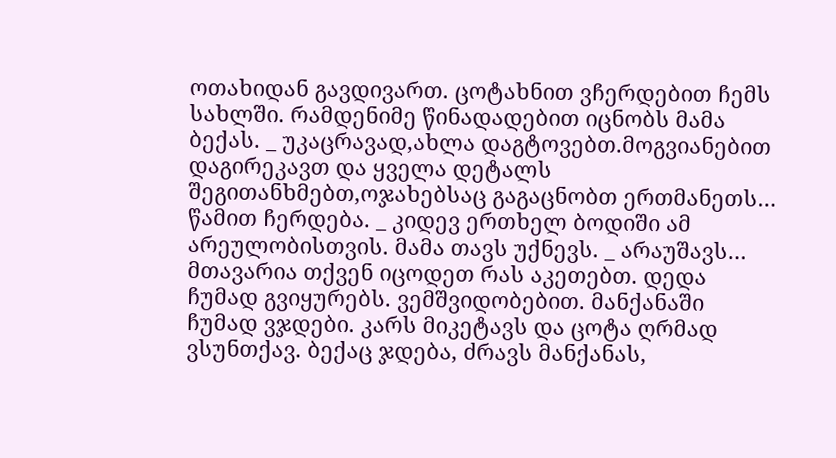ოთახიდან გავდივართ. ცოტახნით ვჩერდებით ჩემს სახლში. რამდენიმე წინადადებით იცნობს მამა ბექას. _ უკაცრავად,ახლა დაგტოვებთ.მოგვიანებით დაგირეკავთ და ყველა დეტალს შეგითანხმებთ,ოჯახებსაც გაგაცნობთ ერთმანეთს… წამით ჩერდება. _ კიდევ ერთხელ ბოდიში ამ არეულობისთვის. მამა თავს უქნევს. _ არაუშავს… მთავარია თქვენ იცოდეთ რას აკეთებთ. დედა ჩუმად გვიყურებს. ვემშვიდობებით. მანქანაში ჩუმად ვჯდები. კარს მიკეტავს და ცოტა ღრმად ვსუნთქავ. ბექაც ჯდება, ძრავს მანქანას,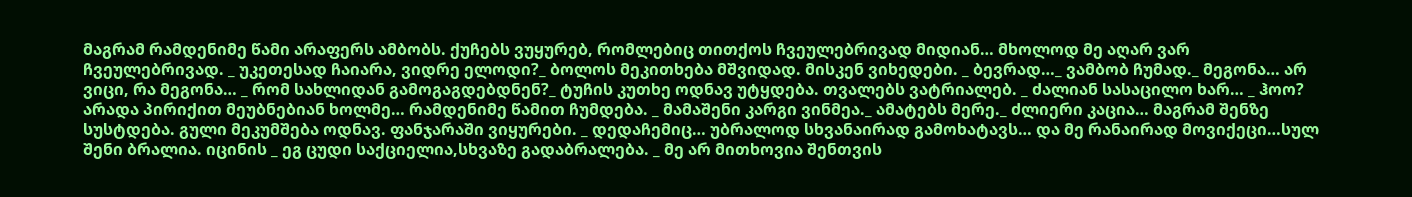მაგრამ რამდენიმე წამი არაფერს ამბობს. ქუჩებს ვუყურებ, რომლებიც თითქოს ჩვეულებრივად მიდიან… მხოლოდ მე აღარ ვარ ჩვეულებრივად. _ უკეთესად ჩაიარა, ვიდრე ელოდი?_ ბოლოს მეკითხება მშვიდად. მისკენ ვიხედები. _ ბევრად…_ ვამბობ ჩუმად._ მეგონა… არ ვიცი, რა მეგონა… _ რომ სახლიდან გამოგაგდებდნენ?_ ტუჩის კუთხე ოდნავ უტყდება. თვალებს ვატრიალებ. _ ძალიან სასაცილო ხარ… _ ჰოო? არადა პირიქით მეუბნებიან ხოლმე… რამდენიმე წამით ჩუმდება. _ მამაშენი კარგი ვინმეა._ ამატებს მერე._ ძლიერი კაცია… მაგრამ შენზე სუსტდება. გული მეკუმშება ოდნავ. ფანჯარაში ვიყურები. _ დედაჩემიც… უბრალოდ სხვანაირად გამოხატავს… და მე რანაირად მოვიქეცი…სულ შენი ბრალია. იცინის _ ეგ ცუდი საქციელია,სხვაზე გადაბრალება. _ მე არ მითხოვია შენთვის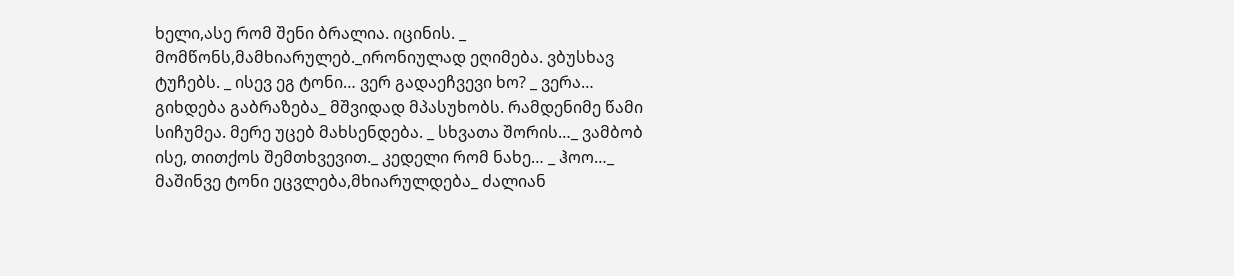ხელი,ასე რომ შენი ბრალია. იცინის. _ მომწონს,მამხიარულებ._ირონიულად ეღიმება. ვბუსხავ ტუჩებს. _ ისევ ეგ ტონი… ვერ გადაეჩვევი ხო? _ ვერა… გიხდება გაბრაზება_ მშვიდად მპასუხობს. რამდენიმე წამი სიჩუმეა. მერე უცებ მახსენდება. _ სხვათა შორის…_ ვამბობ ისე, თითქოს შემთხვევით._ კედელი რომ ნახე… _ ჰოო…_ მაშინვე ტონი ეცვლება,მხიარულდება_ ძალიან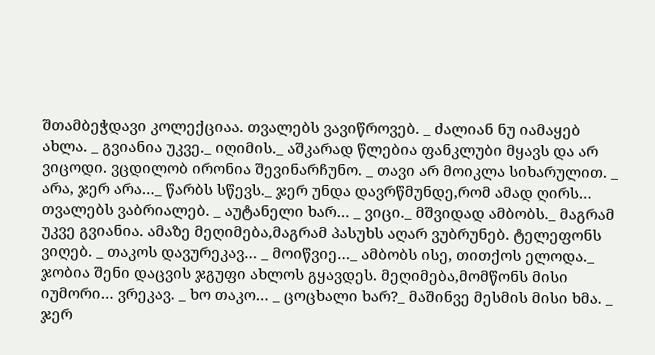შთამბეჭდავი კოლექციაა. თვალებს ვავიწროვებ. _ ძალიან ნუ იამაყებ ახლა. _ გვიანია უკვე._ იღიმის._ აშკარად წლებია ფანკლუბი მყავს და არ ვიცოდი. ვცდილობ ირონია შევინარჩუნო. _ თავი არ მოიკლა სიხარულით. _ არა, ჯერ არა…_ წარბს სწევს._ ჯერ უნდა დავრწმუნდე,რომ ამად ღირს… თვალებს ვაბრიალებ. _ აუტანელი ხარ… _ ვიცი._ მშვიდად ამბობს._ მაგრამ უკვე გვიანია. ამაზე მეღიმება,მაგრამ პასუხს აღარ ვუბრუნებ. ტელეფონს ვიღებ. _ თაკოს დავურეკავ… _ მოიწვიე…_ ამბობს ისე, თითქოს ელოდა._ ჯობია შენი დაცვის ჯგუფი ახლოს გყავდეს. მეღიმება,მომწონს მისი იუმორი… ვრეკავ. _ ხო თაკო… _ ცოცხალი ხარ?_ მაშინვე მესმის მისი ხმა. _ ჯერ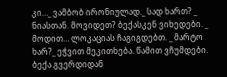კი…_ ვამბობ ირონიულად._ სად ხართ? _ ნიასთან. მოვიდეთ? ბექასკენ ვიხედები. _ მოდით… ლოკაციას ჩაგიგდებთ. _ მარტო ხარ?_ ეჭვით მეკითხება. წამით ვჩუმდები. ბექა გვერდიდან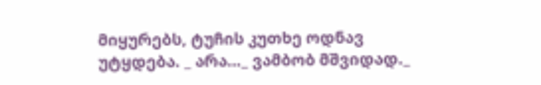მიყურებს, ტუჩის კუთხე ოდნავ უტყდება. _ არა…_ ვამბობ მშვიდად._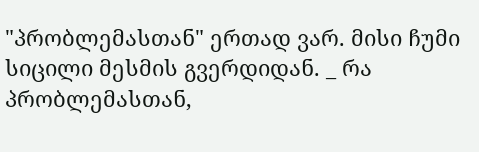"პრობლემასთან" ერთად ვარ. მისი ჩუმი სიცილი მესმის გვერდიდან. _ რა პრობლემასთან,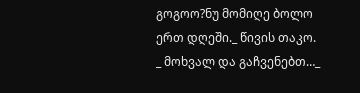გოგოო?ნუ მომიღე ბოლო ერთ დღეში._ წივის თაკო. _ მოხვალ და გაჩვენებთ…_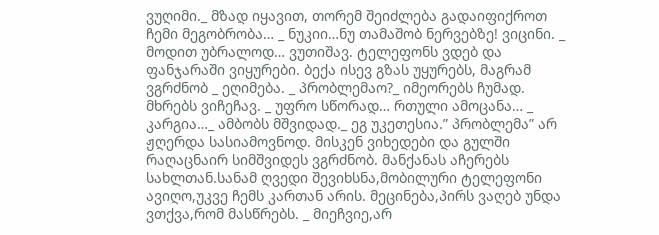ვუღიმი._ მზად იყავით, თორემ შეიძლება გადაიფიქროთ ჩემი მეგობრობა… _ ნუკიი…ნუ თამაშობ ნერვებზე! ვიცინი. _ მოდით უბრალოდ… ვუთიშავ. ტელეფონს ვდებ და ფანჯარაში ვიყურები. ბექა ისევ გზას უყურებს, მაგრამ ვგრძნობ _ ეღიმება. _ პრობლემაო?_ იმეორებს ჩუმად. მხრებს ვიჩეჩავ. _ უფრო სწორად… რთული ამოცანა… _ კარგია…_ ამბობს მშვიდად._ ეგ უკეთესია.” პრობლემა” არ ჟღერდა სასიამოვნოდ. მისკენ ვიხედები და გულში რაღაცნაირ სიმშვიდეს ვგრძნობ. მანქანას აჩერებს სახლთან.სანამ ღვედი შევიხსნა,მობილური ტელეფონი ავიღო,უკვე ჩემს კართან არის. მეცინება,პირს ვაღებ უნდა ვთქვა,რომ მასწრებს. _ მიეჩვიე,არ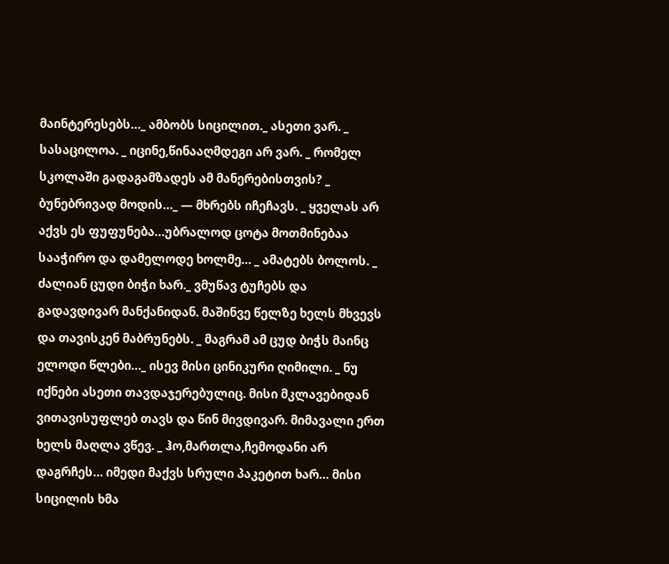მაინტერესებს…_ ამბობს სიცილით._ ასეთი ვარ. _ სასაცილოა. _ იცინე,წინააღმდეგი არ ვარ. _ რომელ სკოლაში გადაგამზადეს ამ მანერებისთვის? _ ბუნებრივად მოდის…_ — მხრებს იჩეჩავს. _ ყველას არ აქვს ეს ფუფუნება…უბრალოდ ცოტა მოთმინებაა სააჭირო და დამელოდე ხოლმე… _ ამატებს ბოლოს. _ ძალიან ცუდი ბიჭი ხარ._ ვმუწავ ტუჩებს და გადავდივარ მანქანიდან. მაშინვე წელზე ხელს მხვევს და თავისკენ მაბრუნებს. _ მაგრამ ამ ცუდ ბიჭს მაინც ელოდი წლები…_ ისევ მისი ცინიკური ღიმილი. _ ნუ იქნები ასეთი თავდაჯერებულიც. მისი მკლავებიდან ვითავისუფლებ თავს და წინ მივდივარ. მიმავალი ერთ ხელს მაღლა ვწევ. _ ჰო,მართლა,ჩემოდანი არ დაგრჩეს… იმედი მაქვს სრული პაკეტით ხარ… მისი სიცილის ხმა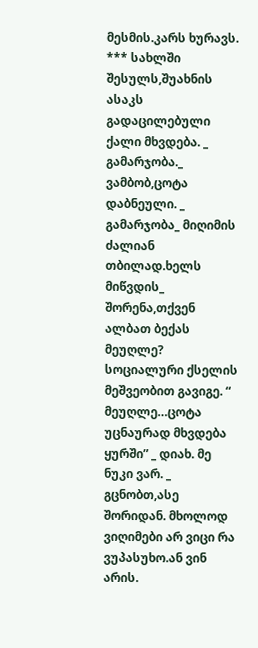მესმის.კარს ხურავს. *** სახლში შესულს,შუახნის ასაკს გადაცილებული ქალი მხვდება. _ გამარჯობა._ ვამბობ,ცოტა დაბნეული. _ გამარჯობა_ მიღიმის ძალიან თბილად.ხელს მიწვდის_ შორენა,თქვენ ალბათ ბექას მეუღლე? სოციალური ქსელის მეშვეობით გავიგე. “ მეუღლე…ცოტა უცნაურად მხვდება ყურში” _ დიახ. მე ნუკი ვარ. _ გცნობთ,ასე შორიდან. მხოლოდ ვიღიმები არ ვიცი რა ვუპასუხო.ან ვინ არის.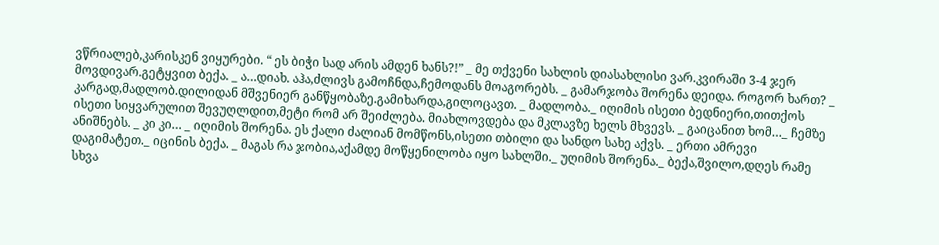ვწრიალებ,კარისკენ ვიყურები. “ ეს ბიჭი სად არის ამდენ ხანს?!” _ მე თქვენი სახლის დიასახლისი ვარ.კვირაში 3-4 ჯერ მოვდივარ.გეტყვით ბექა. _ ა…დიახ. აჰა,ძლივს გამოჩნდა,ჩემოდანს მოაგორებს. _ გამარჯობა შორენა დეიდა. როგორ ხართ? _ კარგად,მადლობ.დილიდან მშვენიერ განწყობაზე.გამიხარდა,გილოცავთ. _ მადლობა._ იღიმის ისეთი ბედნიერი,თითქოს ისეთი სიყვარულით შევუღლდით,მეტი რომ არ შეიძლება. მიახლოვდება და მკლავზე ხელს მხვევს. _ გაიცანით ხომ…_ ჩემზე ანიშნებს. _ კი კი… _ იღიმის შორენა. ეს ქალი ძალიან მომწონს,ისეთი თბილი და სანდო სახე აქვს. _ ერთი ამრევი დაგიმატეთ._ იცინის ბექა. _ მაგას რა ჯობია,აქამდე მოწყენილობა იყო სახლში._ უღიმის შორენა._ ბექა,შვილო,დღეს რამე სხვა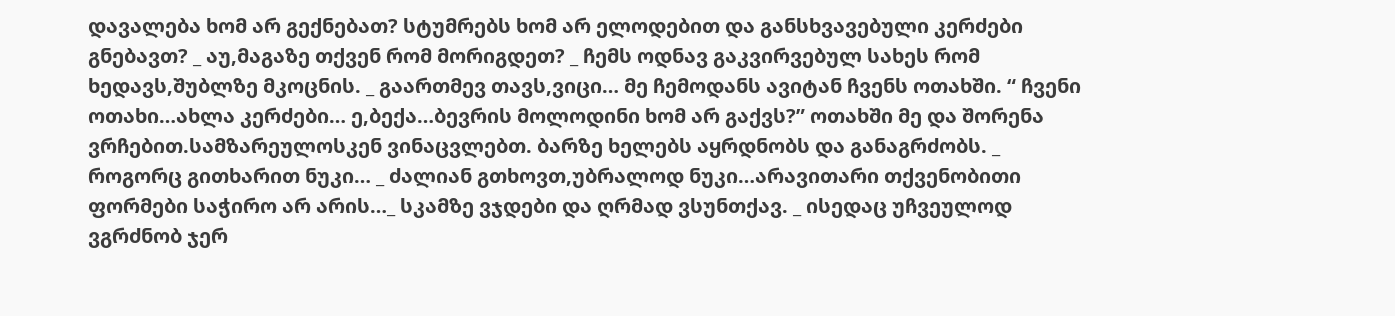დავალება ხომ არ გექნებათ? სტუმრებს ხომ არ ელოდებით და განსხვავებული კერძები გნებავთ? _ აუ,მაგაზე თქვენ რომ მორიგდეთ? _ ჩემს ოდნავ გაკვირვებულ სახეს რომ ხედავს,შუბლზე მკოცნის. _ გაართმევ თავს,ვიცი… მე ჩემოდანს ავიტან ჩვენს ოთახში. “ ჩვენი ოთახი…ახლა კერძები… ე,ბექა…ბევრის მოლოდინი ხომ არ გაქვს?” ოთახში მე და შორენა ვრჩებით.სამზარეულოსკენ ვინაცვლებთ. ბარზე ხელებს აყრდნობს და განაგრძობს. _ როგორც გითხარით ნუკი… _ ძალიან გთხოვთ,უბრალოდ ნუკი…არავითარი თქვენობითი ფორმები საჭირო არ არის…_ სკამზე ვჯდები და ღრმად ვსუნთქავ. _ ისედაც უჩვეულოდ ვგრძნობ ჯერ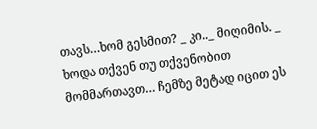თავს…ხომ გესმით? _ კი.._ მიღიმის. _ ხოდა თქვენ თუ თქვენობით მომმართავთ… ჩემზე მეტად იცით ეს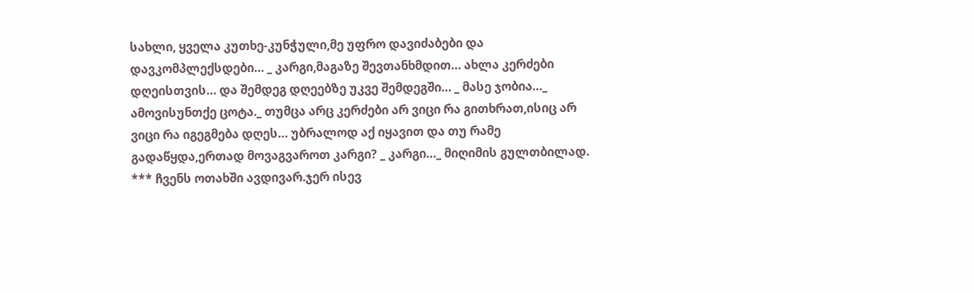სახლი, ყველა კუთხე-კუნჭული,მე უფრო დავიძაბები და დავკომპლექსდები… _ კარგი,მაგაზე შევთანხმდით… ახლა კერძები დღეისთვის… და შემდეგ დღეებზე უკვე შემდეგში… _ მასე ჯობია…_ ამოვისუნთქე ცოტა._ თუმცა არც კერძები არ ვიცი რა გითხრათ,ისიც არ ვიცი რა იგეგმება დღეს… უბრალოდ აქ იყავით და თუ რამე გადაწყდა,ერთად მოვაგვაროთ კარგი? _ კარგი…_ მიღიმის გულთბილად. *** ჩვენს ოთახში ავდივარ.ჯერ ისევ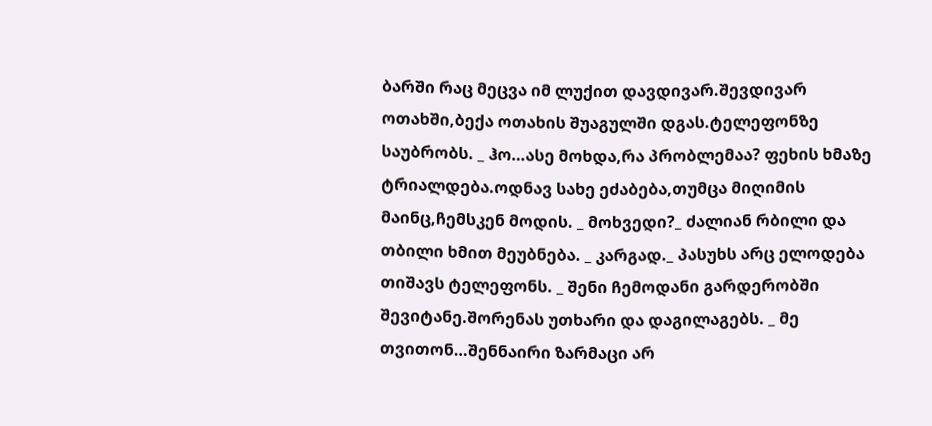ბარში რაც მეცვა იმ ლუქით დავდივარ.შევდივარ ოთახში,ბექა ოთახის შუაგულში დგას.ტელეფონზე საუბრობს. _ ჰო…ასე მოხდა,რა პრობლემაა? ფეხის ხმაზე ტრიალდება.ოდნავ სახე ეძაბება,თუმცა მიღიმის მაინც,ჩემსკენ მოდის. _ მოხვედი?_ ძალიან რბილი და თბილი ხმით მეუბნება. _ კარგად._ პასუხს არც ელოდება თიშავს ტელეფონს. _ შენი ჩემოდანი გარდერობში შევიტანე.შორენას უთხარი და დაგილაგებს. _ მე თვითონ…შენნაირი ზარმაცი არ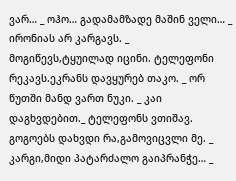ვარ… _ ოჰო… გადამამზადე მაშინ ველი… _ ირონიას არ კარგავს. _ მოგიწევს,ტყუილად იცინი. ტელეფონი რეკავს.ეკრანს დავყურებ თაკო. _ ორ წუთში მანდ ვართ ნუკი. _ კაი დაგხვდებით._ ტელეფონს ვთიშავ. გოგოებს დახვდი რა,გამოვიცვლი მე. _ კარგი,მიდი პატარძალო გაიპრანჭე… _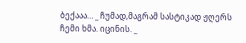ბექააა… _ ჩუმად,მაგრამ სასტიკად ჟღერს ჩემი ხმა. იცინის. _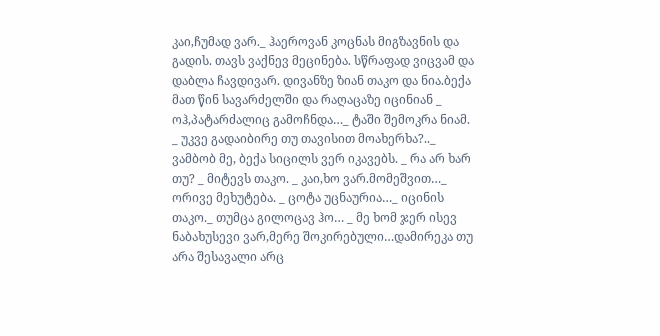კაი,ჩუმად ვარ._ ჰაეროვან კოცნას მიგზავნის და გადის. თავს ვაქნევ მეცინება. სწრაფად ვიცვამ და დაბლა ჩავდივარ. დივანზე ზიან თაკო და ნია.ბექა მათ წინ სავარძელში და რაღაცაზე იცინიან _ ოჰ,პატარძალიც გამოჩნდა…_ ტაში შემოკრა ნიამ. _ უკვე გადაიბირე თუ თავისით მოახერხა?.._ ვამბობ მე, ბექა სიცილს ვერ იკავებს. _ რა არ ხარ თუ? _ მიტევს თაკო. _ კაი,ხო ვარ.მომეშვით…_ ორივე მეხუტება. _ ცოტა უცნაურია…_ იცინის თაკო._ თუმცა გილოცავ ჰო… _ მე ხომ ჯერ ისევ ნაბახუსევი ვარ,მერე შოკირებული…დამირეკა თუ არა შესავალი არც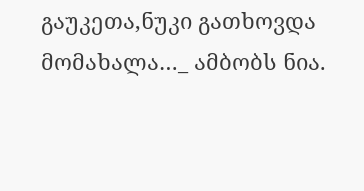გაუკეთა,ნუკი გათხოვდა მომახალა…_ ამბობს ნია.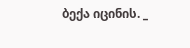ბექა იცინის. _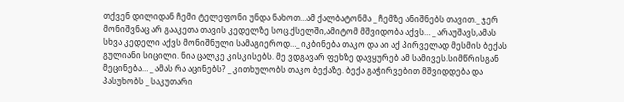თქვენ დილიდან ჩემი ტელეფონი უნდა ნახოთ…ამ ქალბატონმა _ ჩემზე ანიშნებს თავით._ ჯერ მონიშვნაც არ გააკეთა თავის კედელზე სოც.ქსელში,ამიტომ მშვიდობა აქვს… _ არაუშავს,ამას სხვა კედელი აქვს მონიშნული სამაგიეროდ…_ იკბინება თაკო და აი აქ პირველად მესმის ბექას გულიანი სიცილი. ნია ცალკე კისკისებს. მე ვდგავარ ფეხზე დავყურებ ამ სამივეს.სიმწრისგან მეცინება… _ ამას რა აცინებს? _ კითხულობს თაკო ბექაზე. ბექა გაჭირვებით მშვიდდება და პასუხობს _ საკუთარი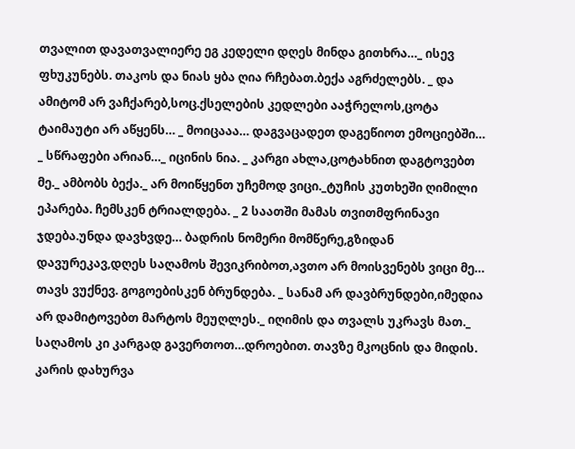თვალით დავათვალიერე ეგ კედელი დღეს მინდა გითხრა…_ ისევ ფხუკუნებს. თაკოს და ნიას ყბა ღია რჩებათ.ბექა აგრძელებს. _ და ამიტომ არ ვაჩქარებ,სოც.ქსელების კედლები ააჭრელოს,ცოტა ტაიმაუტი არ აწყენს… _ მოიცააა… დაგვაცადეთ დაგეწიოთ ემოციებში… _ სწრაფები არიან…_ იცინის ნია. _ კარგი ახლა,ცოტახნით დაგტოვებთ მე._ ამბობს ბექა._ არ მოიწყენთ უჩემოდ ვიცი._ტუჩის კუთხეში ღიმილი ეპარება. ჩემსკენ ტრიალდება. _ 2 საათში მამას თვითმფრინავი ჯდება.უნდა დავხვდე… ბადრის ნომერი მომწერე,გზიდან დავურეკავ,დღეს საღამოს შევიკრიბოთ,ავთო არ მოისვენებს ვიცი მე… თავს ვუქნევ. გოგოებისკენ ბრუნდება. _ სანამ არ დავბრუნდები,იმედია არ დამიტოვებთ მარტოს მეუღლეს._ იღიმის და თვალს უკრავს მათ._ საღამოს კი კარგად გავერთოთ…დროებით. თავზე მკოცნის და მიდის. კარის დახურვა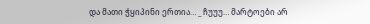და მათი ჭყიპინი ერთია… _ ჩუუუ… მარტოები არ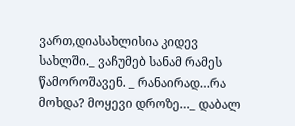ვართ,დიასახლისია კიდევ სახლში._ ვაჩუმებ სანამ რამეს წამოროშავენ. _ რანაირად…რა მოხდა? მოყევი დროზე…_ დაბალ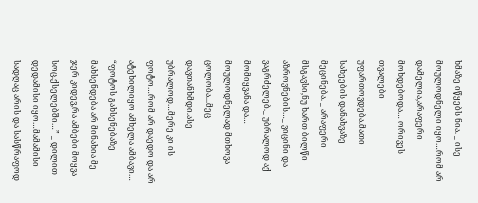ხმაზე იწყებს ნია. _ ისე მოულოდნელი იყო…რომ არ დამელია,არაფერი მოხდებოდა… ორივეს თვალები უფართოვდება.მათი სახეების დანახვაზე მეცინება. _ არაფერი მსგავსი,ნუ ხართ ბილწი აზროვნების…_ ვიცინი და ვაგრძელებ._ უბრალოდ აქ მომიყვანა და… მოულოდნელად მთხოვა ცოლობა...მეც დავთანხმდი.ასე უბრალოდ…მერე კი ის ფოტო…რომ არ დაედო და არ ატეხილიყო ამხელა ამბავი… “ფოტოს გახსენებაზე მახსენდება არ მინახია მე ჯერ კიდევ,რა ამბები მოყვა სოც.ქსელებში…” _ დილით დედამისი იყო…მამამისი სადღაც არის და სასწრაფოდ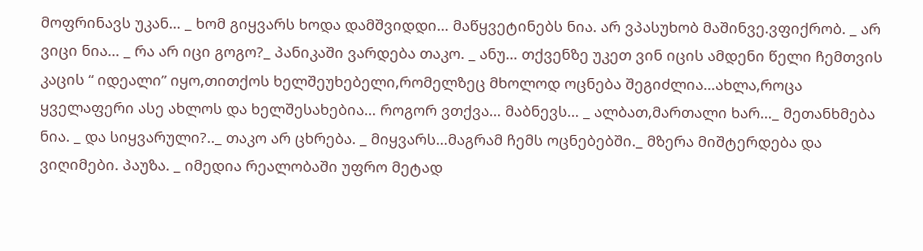მოფრინავს უკან… _ ხომ გიყვარს ხოდა დამშვიდდი… მაწყვეტინებს ნია. არ ვპასუხობ მაშინვე.ვფიქრობ. _ არ ვიცი ნია… _ რა არ იცი გოგო?_ პანიკაში ვარდება თაკო. _ ანუ… თქვენზე უკეთ ვინ იცის ამდენი წელი ჩემთვის კაცის “ იდეალი” იყო,თითქოს ხელშეუხებელი,რომელზეც მხოლოდ ოცნება შეგიძლია…ახლა,როცა ყველაფერი ასე ახლოს და ხელშესახებია… როგორ ვთქვა… მაბნევს… _ ალბათ,მართალი ხარ…_ მეთანხმება ნია. _ და სიყვარული?.._ თაკო არ ცხრება. _ მიყვარს…მაგრამ ჩემს ოცნებებში._ მზერა მიშტერდება და ვიღიმები. პაუზა. _ იმედია რეალობაში უფრო მეტად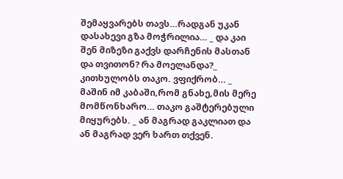შემაყვარებს თავს…რადგან უკან დასახევი გზა მოჭრილია… _ და კაი შენ მიზეზი გაქვს დარჩენის მასთან და თვითონ? რა მოელანდა?_ კითხულობს თაკო. ვფიქრობ… _ მაშინ იმ კაბაში,რომ გნახე,მის მერე მომწონხარო… თაკო გაშტერებული მიყურებს. _ ან მაგრად გაკლიათ და ან მაგრად ვერ ხართ თქვენ.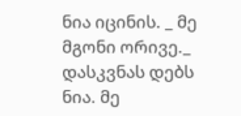ნია იცინის. _ მე მგონი ორივე._ დასკვნას დებს ნია. მე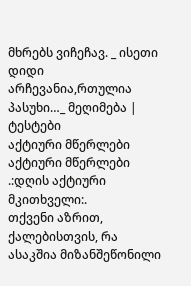მხრებს ვიჩეჩავ. _ ისეთი დიდი არჩევანია,რთულია პასუხი…_ მეღიმება |
ტესტები
აქტიური მწერლები
აქტიური მწერლები
.:დღის აქტიური მკითხველი:.
თქვენი აზრით, ქალებისთვის, რა ასაკშია მიზანშეწონილი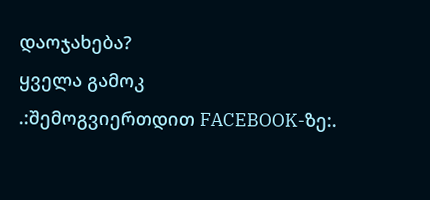დაოჯახება?
ყველა გამოკ
.:შემოგვიერთდით FACEBOOK-ზე:.